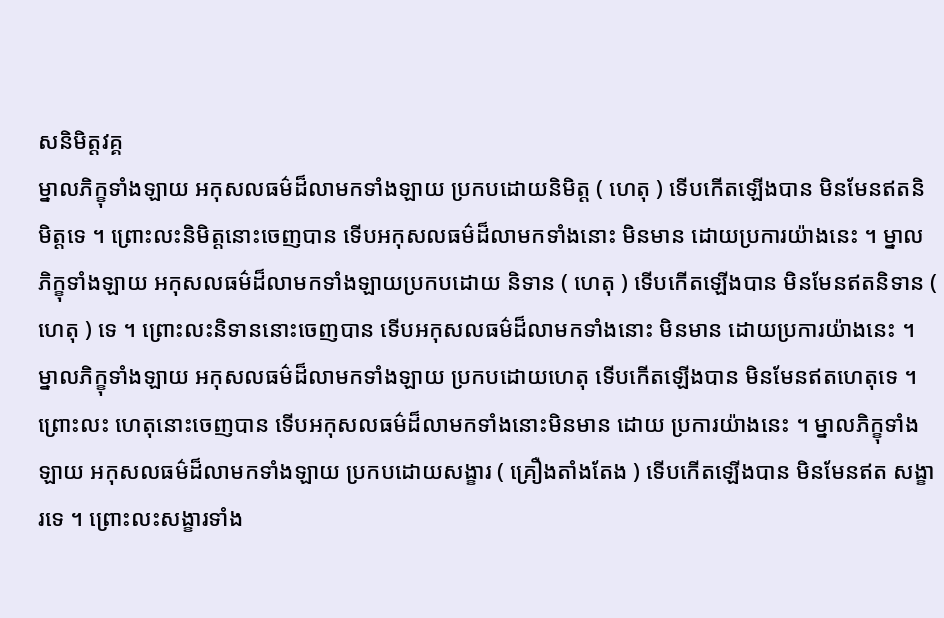សនិមិត្តវគ្គ
ម្នាលភិក្ខុទាំងឡាយ អកុសលធម៌ដ៏លាមកទាំងឡាយ ប្រកបដោយនិមិត្ត ( ហេតុ ) ទើបកើតឡើងបាន មិនមែនឥតនិមិត្តទេ ។ ព្រោះលះនិមិត្តនោះចេញបាន ទើបអកុសលធម៌ដ៏លាមកទាំងនោះ មិនមាន ដោយប្រការយ៉ាងនេះ ។ ម្នាលភិក្ខុទាំងឡាយ អកុសលធម៌ដ៏លាមកទាំងឡាយប្រកបដោយ និទាន ( ហេតុ ) ទើបកើតឡើងបាន មិនមែនឥតនិទាន ( ហេតុ ) ទេ ។ ព្រោះលះនិទាននោះចេញបាន ទើបអកុសលធម៌ដ៏លាមកទាំងនោះ មិនមាន ដោយប្រការយ៉ាងនេះ ។ ម្នាលភិក្ខុទាំងឡាយ អកុសលធម៌ដ៏លាមកទាំងឡាយ ប្រកបដោយហេតុ ទើបកើតឡើងបាន មិនមែនឥតហេតុទេ ។ ព្រោះលះ ហេតុនោះចេញបាន ទើបអកុសលធម៌ដ៏លាមកទាំងនោះមិនមាន ដោយ ប្រការយ៉ាងនេះ ។ ម្នាលភិក្ខុទាំងឡាយ អកុសលធម៌ដ៏លាមកទាំងឡាយ ប្រកបដោយសង្ខារ ( គ្រឿងតាំងតែង ) ទើបកើតឡើងបាន មិនមែនឥត សង្ខារទេ ។ ព្រោះលះសង្ខារទាំង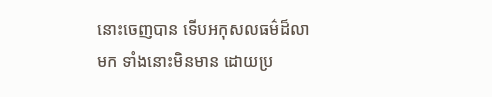នោះចេញបាន ទើបអកុសលធម៌ដ៏លាមក ទាំងនោះមិនមាន ដោយប្រ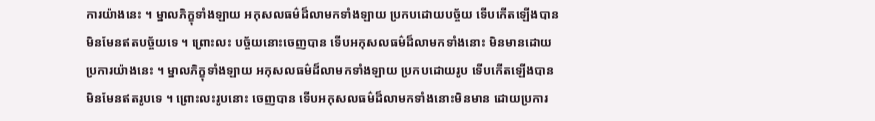ការយ៉ាងនេះ ។ ម្នាលភិក្ខុទាំងឡាយ អកុសលធម៌ដ៏លាមកទាំងឡាយ ប្រកបដោយបច្ច័យ ទើបកើតឡើងបាន មិនមែនឥតបច្ច័យទេ ។ ព្រោះលះ បច្ច័យនោះចេញបាន ទើបអកុសលធម៌ដ៏លាមកទាំងនោះ មិនមានដោយ ប្រការយ៉ាងនេះ ។ ម្នាលភិក្ខុទាំងឡាយ អកុសលធម៌ដ៏លាមកទាំងឡាយ ប្រកបដោយរូប ទើបកើតឡើងបាន មិនមែនឥតរូបទេ ។ ព្រោះលះរូបនោះ ចេញបាន ទើបអកុសលធម៌ដ៏លាមកទាំងនោះមិនមាន ដោយប្រការ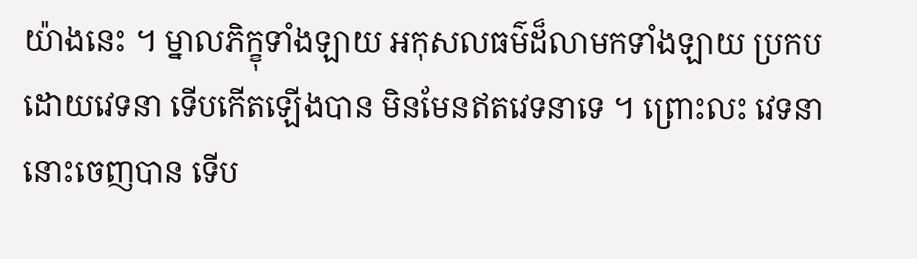យ៉ាងនេះ ។ ម្នាលភិក្ខុទាំងឡាយ អកុសលធម៌ដ៏លាមកទាំងឡាយ ប្រកបដោយវេទនា ទើបកើតឡើងបាន មិនមែនឥតវេទនាទេ ។ ព្រោះលះ វេទនានោះចេញបាន ទើប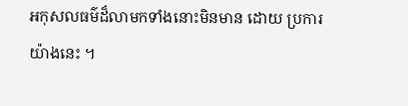អកុសលធម៌ដ៏លាមកទាំងនោះមិនមាន ដោយ ប្រការយ៉ាងនេះ ។